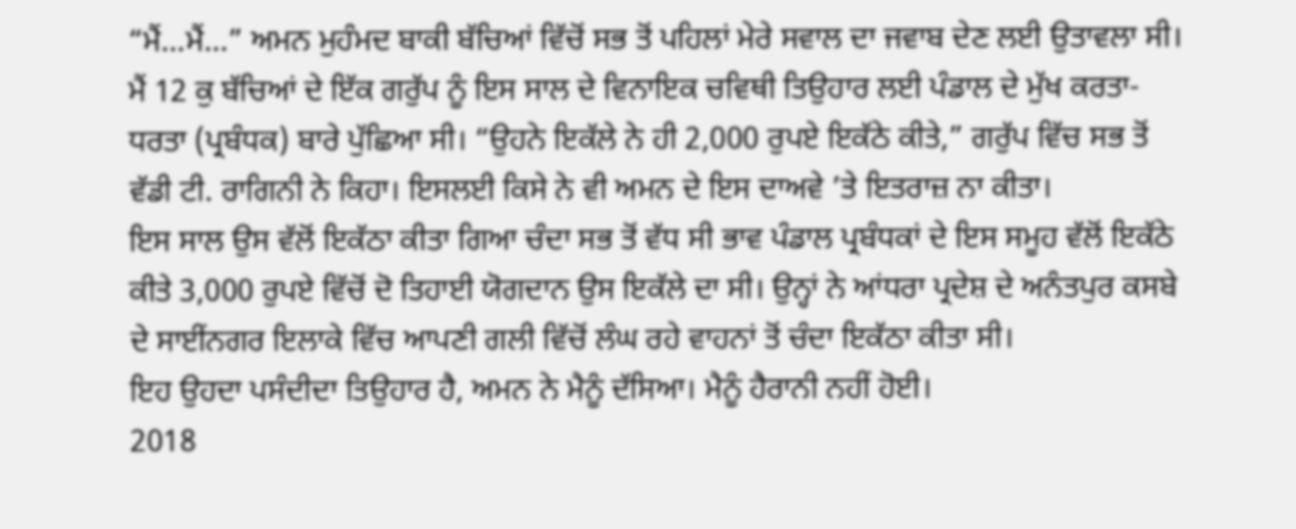“ਮੈਂ...ਮੈਂ...” ਅਮਨ ਮੁਹੰਮਦ ਬਾਕੀ ਬੱਚਿਆਂ ਵਿੱਚੋਂ ਸਭ ਤੋਂ ਪਹਿਲਾਂ ਮੇਰੇ ਸਵਾਲ ਦਾ ਜਵਾਬ ਦੇਣ ਲਈ ਉਤਾਵਲਾ ਸੀ। ਮੈਂ 12 ਕੁ ਬੱਚਿਆਂ ਦੇ ਇੱਕ ਗਰੁੱਪ ਨੂੰ ਇਸ ਸਾਲ ਦੇ ਵਿਨਾਇਕ ਚਵਿਥੀ ਤਿਉਹਾਰ ਲਈ ਪੰਡਾਲ ਦੇ ਮੁੱਖ ਕਰਤਾ-ਧਰਤਾ (ਪ੍ਰਬੰਧਕ) ਬਾਰੇ ਪੁੱਛਿਆ ਸੀ। “ਉਹਨੇ ਇਕੱਲੇ ਨੇ ਹੀ 2,000 ਰੁਪਏ ਇਕੱਠੇ ਕੀਤੇ,” ਗਰੁੱਪ ਵਿੱਚ ਸਭ ਤੋਂ ਵੱਡੀ ਟੀ. ਰਾਗਿਨੀ ਨੇ ਕਿਹਾ। ਇਸਲਈ ਕਿਸੇ ਨੇ ਵੀ ਅਮਨ ਦੇ ਇਸ ਦਾਅਵੇ ’ਤੇ ਇਤਰਾਜ਼ ਨਾ ਕੀਤਾ।
ਇਸ ਸਾਲ ਉਸ ਵੱਲੋਂ ਇਕੱਠਾ ਕੀਤਾ ਗਿਆ ਚੰਦਾ ਸਭ ਤੋਂ ਵੱਧ ਸੀ ਭਾਵ ਪੰਡਾਲ ਪ੍ਰਬੰਧਕਾਂ ਦੇ ਇਸ ਸਮੂਹ ਵੱਲੋਂ ਇਕੱਠੇ ਕੀਤੇ 3,000 ਰੁਪਏ ਵਿੱਚੋਂ ਦੋ ਤਿਹਾਈ ਯੋਗਦਾਨ ਉਸ ਇਕੱਲੇ ਦਾ ਸੀ। ਉਨ੍ਹਾਂ ਨੇ ਆਂਧਰਾ ਪ੍ਰਦੇਸ਼ ਦੇ ਅਨੰਤਪੁਰ ਕਸਬੇ ਦੇ ਸਾਈਂਨਗਰ ਇਲਾਕੇ ਵਿੱਚ ਆਪਣੀ ਗਲੀ ਵਿੱਚੋਂ ਲੰਘ ਰਹੇ ਵਾਹਨਾਂ ਤੋਂ ਚੰਦਾ ਇਕੱਠਾ ਕੀਤਾ ਸੀ।
ਇਹ ਉਹਦਾ ਪਸੰਦੀਦਾ ਤਿਉਹਾਰ ਹੈ, ਅਮਨ ਨੇ ਮੈਨੂੰ ਦੱਸਿਆ। ਮੈਨੂੰ ਹੈਰਾਨੀ ਨਹੀਂ ਹੋਈ।
2018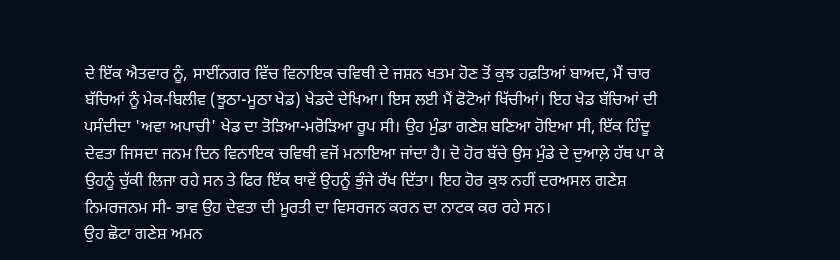ਦੇ ਇੱਕ ਐਤਵਾਰ ਨੂੰ, ਸਾਈਂਨਗਰ ਵਿੱਚ ਵਿਨਾਇਕ ਚਵਿਥੀ ਦੇ ਜਸ਼ਨ ਖਤਮ ਹੋਣ ਤੋਂ ਕੁਝ ਹਫ਼ਤਿਆਂ ਬਾਅਦ, ਮੈਂ ਚਾਰ ਬੱਚਿਆਂ ਨੂੰ ਮੇਕ-ਬਿਲੀਵ (ਝੂਠਾ-ਮੂਠਾ ਖੇਡ) ਖੇਡਦੇ ਦੇਖਿਆ। ਇਸ ਲਈ ਮੈਂ ਫੋਟੋਆਂ ਖਿੱਚੀਆਂ। ਇਹ ਖੇਡ ਬੱਚਿਆਂ ਦੀ ਪਸੰਦੀਦਾ 'ਅਵਾ ਅਪਾਚੀ' ਖੇਡ ਦਾ ਤੋੜਿਆ-ਮਰੋੜਿਆ ਰੂਪ ਸੀ। ਉਹ ਮੁੰਡਾ ਗਣੇਸ਼ ਬਣਿਆ ਹੋਇਆ ਸੀ, ਇੱਕ ਹਿੰਦੂ ਦੇਵਤਾ ਜਿਸਦਾ ਜਨਮ ਦਿਨ ਵਿਨਾਇਕ ਚਵਿਥੀ ਵਜੋਂ ਮਨਾਇਆ ਜਾਂਦਾ ਹੈ। ਦੋ ਹੋਰ ਬੱਚੇ ਉਸ ਮੁੰਡੇ ਦੇ ਦੁਆਲ਼ੇ ਹੱਥ ਪਾ ਕੇ ਉਹਨੂੰ ਚੁੱਕੀ ਲਿਜਾ ਰਹੇ ਸਨ ਤੇ ਫਿਰ ਇੱਕ ਥਾਵੇਂ ਉਹਨੂੰ ਭੁੰਜੇ ਰੱਖ ਦਿੱਤਾ। ਇਹ ਹੋਰ ਕੁਝ ਨਹੀਂ ਦਰਅਸਲ ਗਣੇਸ਼ ਨਿਮਰਜਨਮ ਸੀ- ਭਾਵ ਉਹ ਦੇਵਤਾ ਦੀ ਮੂਰਤੀ ਦਾ ਵਿਸਰਜਨ ਕਰਨ ਦਾ ਨਾਟਕ ਕਰ ਰਹੇ ਸਨ।
ਉਹ ਛੋਟਾ ਗਣੇਸ਼ ਅਮਨ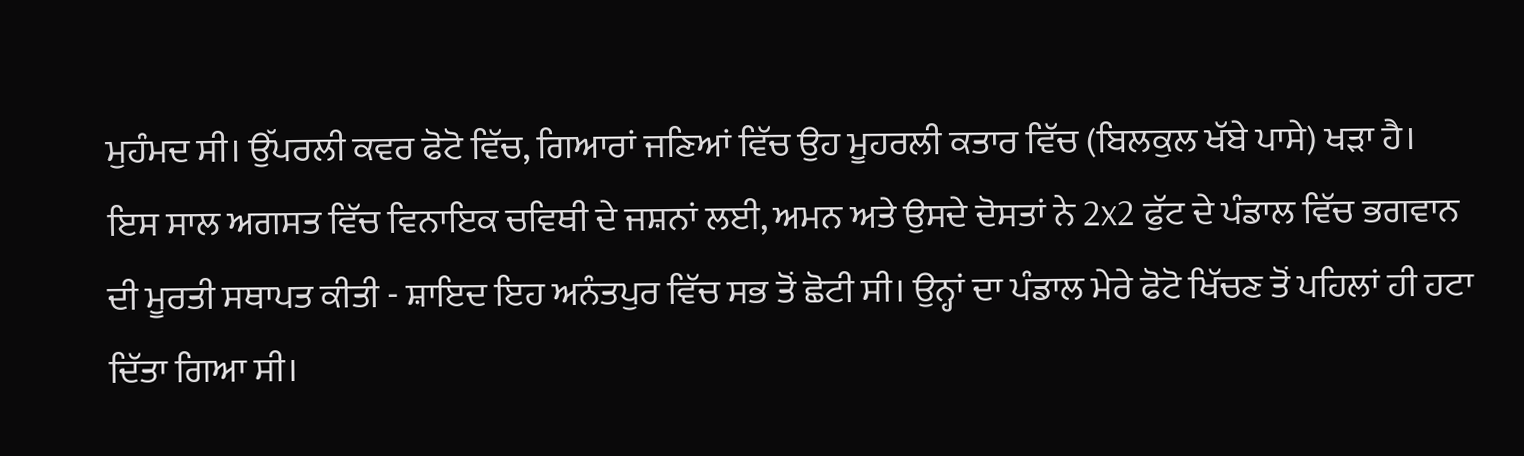ਮੁਹੰਮਦ ਸੀ। ਉੱਪਰਲੀ ਕਵਰ ਫੋਟੋ ਵਿੱਚ, ਗਿਆਰਾਂ ਜਣਿਆਂ ਵਿੱਚ ਉਹ ਮੂਹਰਲੀ ਕਤਾਰ ਵਿੱਚ (ਬਿਲਕੁਲ ਖੱਬੇ ਪਾਸੇ) ਖੜਾ ਹੈ।
ਇਸ ਸਾਲ ਅਗਸਤ ਵਿੱਚ ਵਿਨਾਇਕ ਚਵਿਥੀ ਦੇ ਜਸ਼ਨਾਂ ਲਈ, ਅਮਨ ਅਤੇ ਉਸਦੇ ਦੋਸਤਾਂ ਨੇ 2x2 ਫੁੱਟ ਦੇ ਪੰਡਾਲ ਵਿੱਚ ਭਗਵਾਨ ਦੀ ਮੂਰਤੀ ਸਥਾਪਤ ਕੀਤੀ - ਸ਼ਾਇਦ ਇਹ ਅਨੰਤਪੁਰ ਵਿੱਚ ਸਭ ਤੋਂ ਛੋਟੀ ਸੀ। ਉਨ੍ਹਾਂ ਦਾ ਪੰਡਾਲ ਮੇਰੇ ਫੋਟੋ ਖਿੱਚਣ ਤੋਂ ਪਹਿਲਾਂ ਹੀ ਹਟਾ ਦਿੱਤਾ ਗਿਆ ਸੀ।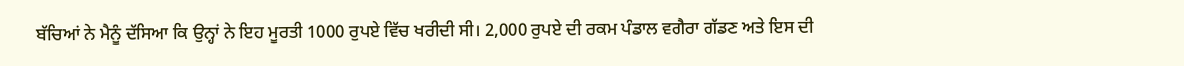ਬੱਚਿਆਂ ਨੇ ਮੈਨੂੰ ਦੱਸਿਆ ਕਿ ਉਨ੍ਹਾਂ ਨੇ ਇਹ ਮੂਰਤੀ 1000 ਰੁਪਏ ਵਿੱਚ ਖਰੀਦੀ ਸੀ। 2,000 ਰੁਪਏ ਦੀ ਰਕਮ ਪੰਡਾਲ ਵਗੈਰਾ ਗੱਡਣ ਅਤੇ ਇਸ ਦੀ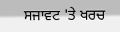ਸਜਾਵਟ 'ਤੇ ਖਰਚ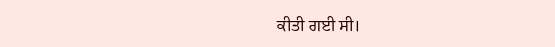ਕੀਤੀ ਗਈ ਸੀ।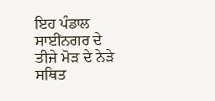ਇਹ ਪੰਡਾਲ ਸਾਈਂਨਗਰ ਦੇ ਤੀਜੇ ਮੋੜ ਦੇ ਨੇੜੇ ਸਥਿਤ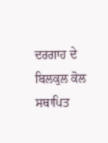ਦਰਗਾਹ ਦੇ ਬਿਲਕੁਲ ਕੋਲ ਸਥਾਪਿਤ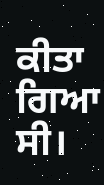ਕੀਤਾ ਗਿਆ ਸੀ।